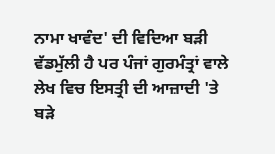ਨਾਮਾ ਖਾਵੰਦ' ਦੀ ਵਿਦਿਆ ਬੜੀ ਵੱਡਮੁੱਲੀ ਹੈ ਪਰ ਪੰਜਾਂ ਗੁਰਮੰਤ੍ਰਾਂ ਵਾਲੇ ਲੇਖ ਵਿਚ ਇਸਤ੍ਰੀ ਦੀ ਆਜ਼ਾਦੀ 'ਤੇ ਬੜੇ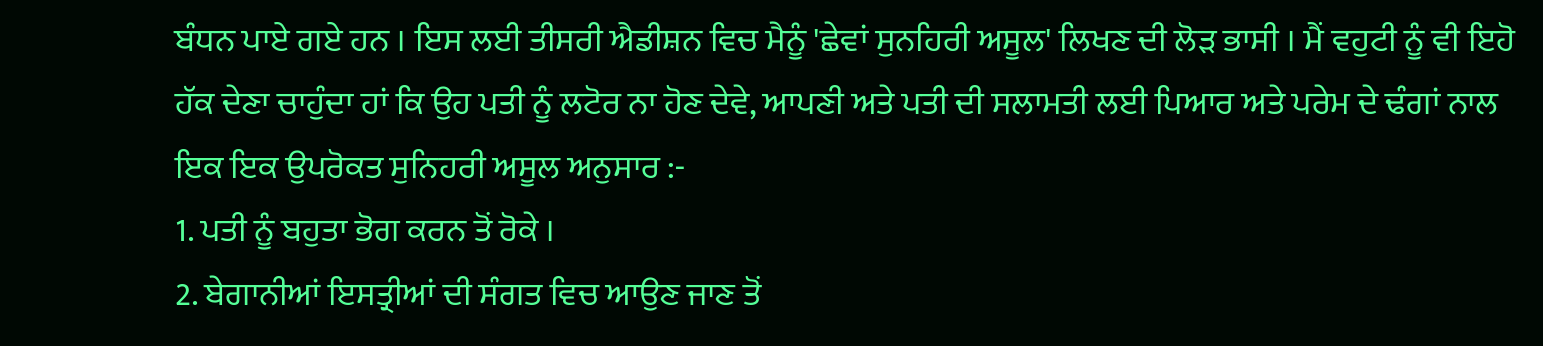ਬੰਧਨ ਪਾਏ ਗਏ ਹਨ । ਇਸ ਲਈ ਤੀਸਰੀ ਐਡੀਸ਼ਨ ਵਿਚ ਮੈਨੂੰ 'ਛੇਵਾਂ ਸੁਨਹਿਰੀ ਅਸੂਲ' ਲਿਖਣ ਦੀ ਲੋੜ ਭਾਸੀ । ਮੈਂ ਵਹੁਟੀ ਨੂੰ ਵੀ ਇਹੋ ਹੱਕ ਦੇਣਾ ਚਾਹੁੰਦਾ ਹਾਂ ਕਿ ਉਹ ਪਤੀ ਨੂੰ ਲਟੋਰ ਨਾ ਹੋਣ ਦੇਵੇ, ਆਪਣੀ ਅਤੇ ਪਤੀ ਦੀ ਸਲਾਮਤੀ ਲਈ ਪਿਆਰ ਅਤੇ ਪਰੇਮ ਦੇ ਢੰਗਾਂ ਨਾਲ ਇਕ ਇਕ ਉਪਰੋਕਤ ਸੁਨਿਹਰੀ ਅਸੂਲ ਅਨੁਸਾਰ :-
1. ਪਤੀ ਨੂੰ ਬਹੁਤਾ ਭੋਗ ਕਰਨ ਤੋਂ ਰੋਕੇ ।
2. ਬੇਗਾਨੀਆਂ ਇਸਤ੍ਰੀਆਂ ਦੀ ਸੰਗਤ ਵਿਚ ਆਉਣ ਜਾਣ ਤੋਂ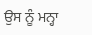ਉਸ ਨੂੰ ਮਨ੍ਹਾ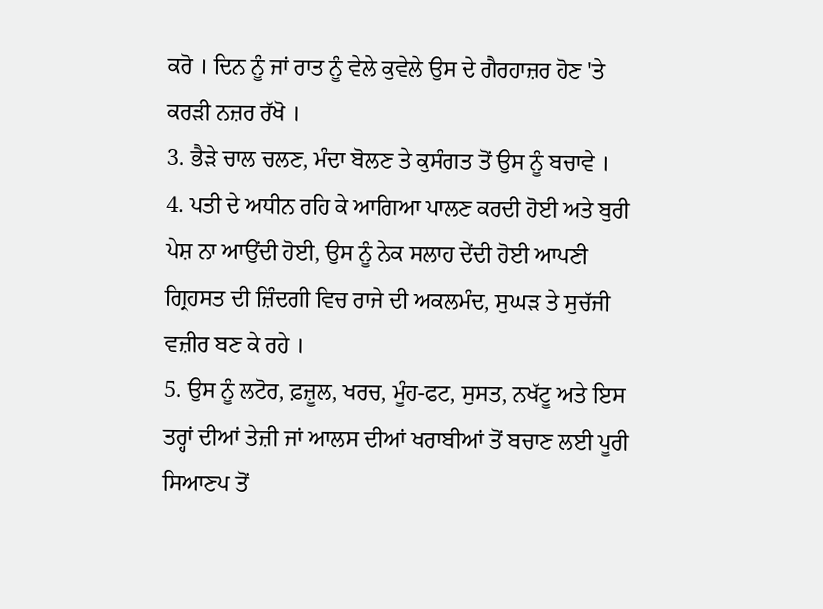ਕਰੋ । ਦਿਨ ਨੂੰ ਜਾਂ ਰਾਤ ਨੂੰ ਵੇਲੇ ਕੁਵੇਲੇ ਉਸ ਦੇ ਗੈਰਹਾਜ਼ਰ ਹੋਣ 'ਤੇ ਕਰੜੀ ਨਜ਼ਰ ਰੱਖੋ ।
3. ਭੈੜੇ ਚਾਲ ਚਲਣ, ਮੰਦਾ ਬੋਲਣ ਤੇ ਕੁਸੰਗਤ ਤੋਂ ਉਸ ਨੂੰ ਬਚਾਵੇ ।
4. ਪਤੀ ਦੇ ਅਧੀਨ ਰਹਿ ਕੇ ਆਗਿਆ ਪਾਲਣ ਕਰਦੀ ਹੋਈ ਅਤੇ ਬੁਰੀ ਪੇਸ਼ ਨਾ ਆਉਂਦੀ ਹੋਈ, ਉਸ ਨੂੰ ਨੇਕ ਸਲਾਹ ਦੇਂਦੀ ਹੋਈ ਆਪਣੀ ਗ੍ਰਿਹਸਤ ਦੀ ਜ਼ਿੰਦਗੀ ਵਿਚ ਰਾਜੇ ਦੀ ਅਕਲਮੰਦ, ਸੁਘੜ ਤੇ ਸੁਚੱਜੀ ਵਜ਼ੀਰ ਬਣ ਕੇ ਰਹੇ ।
5. ਉਸ ਨੂੰ ਲਟੋਰ, ਫ਼ਜ਼ੂਲ, ਖਰਚ, ਮੂੰਹ-ਫਟ, ਸੁਸਤ, ਨਖੱਟੂ ਅਤੇ ਇਸ ਤਰ੍ਹਾਂ ਦੀਆਂ ਤੇਜ਼ੀ ਜਾਂ ਆਲਸ ਦੀਆਂ ਖਰਾਬੀਆਂ ਤੋਂ ਬਚਾਣ ਲਈ ਪੂਰੀ ਸਿਆਣਪ ਤੋਂ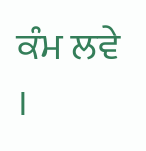ਕੰਮ ਲਵੇ ।